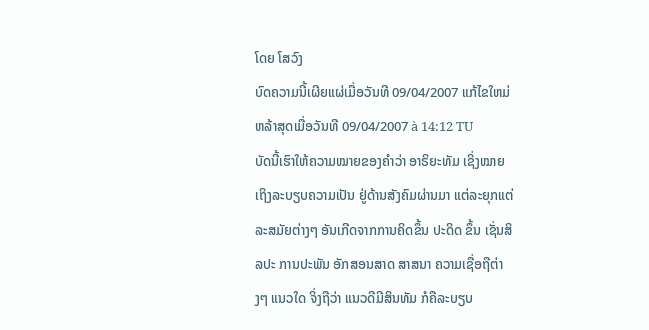ໂດຍ ໂສວົງ
ບົດຄວາມນີ້ເຜີຍແຜ່ເມື່ອວັນທີ 09/04/2007 ແກ້ໄຂໃຫມ່ຫລ້າສຸດເມື່ອວັນທີ 09/04/2007 à 14:12 TU
ບັດນີ້ເຮົາໃຫ້ຄວາມໝາຍຂອງຄຳວ່າ ອາຣິຍະທັມ ເຊິ່ງໝາຍເຖິງລະບຽບຄວາມເປັນ ຢູ່ດ້ານສັງຄົມຜ່ານມາ ແຕ່ລະຍຸກແຕ່ລະສມັຍຕ່າງໆ ອັນເກີດຈາກການຄິດຂຶ້ນ ປະດິດ ຂຶ້ນ ເຊັ່ນສິລປະ ການປະພັນ ອັກສອນສາດ ສາສນາ ຄວາມເຊື່ອຖືຕ່າງໆ ແນວໃດ ຈິ່ງຖືວ່າ ແນວດີມີສິນທັມ ກໍຄືລະບຽບ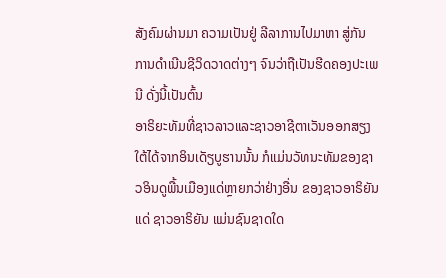ສັງຄົມຜ່ານມາ ຄວາມເປັນຢູ່ ລີລາການໄປມາຫາ ສູ່ກັນ ການດຳເນີນຊີວິດວາດຕ່າງໆ ຈົນວ່າຖືເປັນຮີດຄອງປະເພນີ ດັ່ງນີ້ເປັນຕົ້ນ
ອາຣິຍະທັມທີ່ຊາວລາວແລະຊາວອາຊີຕາເວັນອອກສຽງໃຕ້ໄດ້ຈາກອິນເດັຽບູຮານນັ້ນ ກໍແມ່ນວັທນະທັມຂອງຊາວອິນດູພື້ນເມືອງແດ່ຫຼາຍກວ່າຢ່າງອື່ນ ຂອງຊາວອາຣິຍັນແດ່ ຊາວອາຣິຍັນ ແມ່ນຊົນຊາດໃດ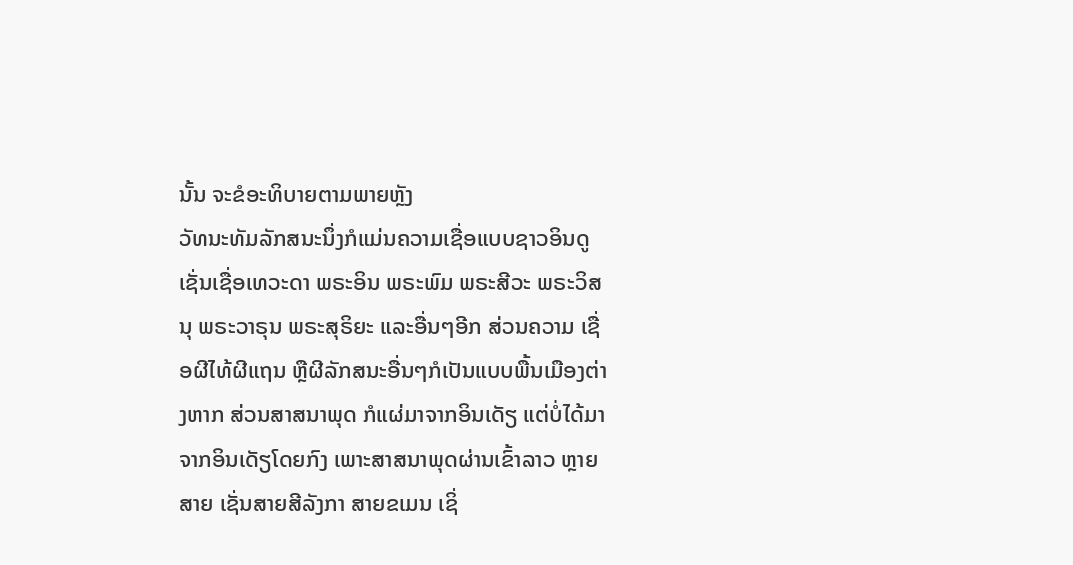ນັ້ນ ຈະຂໍອະທິບາຍຕາມພາຍຫຼັງ
ວັທນະທັມລັກສນະນຶ່ງກໍແມ່ນຄວາມເຊື່ອແບບຊາວອິນດູ ເຊັ່ນເຊື່ອເທວະດາ ພຣະອິນ ພຣະພົມ ພຣະສີວະ ພຣະວິສນຸ ພຣະວາຣຸນ ພຣະສຸຣິຍະ ແລະອື່ນໆອີກ ສ່ວນຄວາມ ເຊື່ອຜີໄທ້ຜີແຖນ ຫຼືຜີລັກສນະອື່ນໆກໍເປັນແບບພື້ນເມືອງຕ່າງຫາກ ສ່ວນສາສນາພຸດ ກໍແຜ່ມາຈາກອິນເດັຽ ແຕ່ບໍ່ໄດ້ມາຈາກອິນເດັຽໂດຍກົງ ເພາະສາສນາພຸດຜ່ານເຂົ້າລາວ ຫຼາຍສາຍ ເຊັ່ນສາຍສີລັງກາ ສາຍຂເມນ ເຊິ່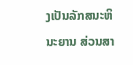ງເປັນລັກສນະຫິນະຍານ ສ່ວນສາ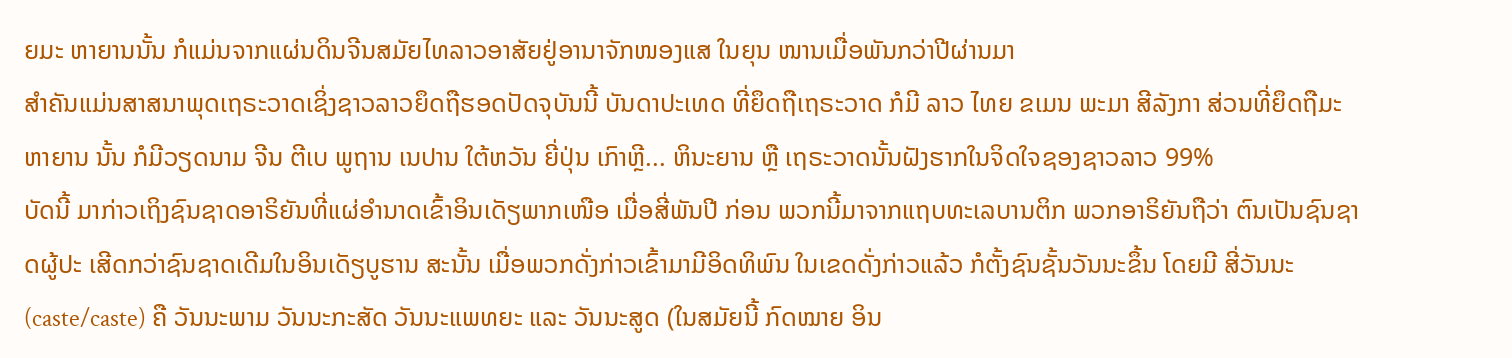ຍມະ ຫາຍານນັ້ນ ກໍແມ່ນຈາກແຜ່ນດິນຈີນສມັຍໄທລາວອາສັຍຢູ່ອານາຈັກໜອງແສ ໃນຍຸນ ໜານເມື່ອພັນກວ່າປີຜ່ານມາ
ສຳຄັນແມ່ນສາສນາພຸດເຖຣະວາດເຊິ່ງຊາວລາວຍຶດຖືຮອດປັດຈຸບັນນີ້ ບັນດາປະເທດ ທີ່ຍຶດຖືເຖຣະວາດ ກໍມີ ລາວ ໄທຍ ຂເມນ ພະມາ ສີລັງກາ ສ່ວນທີ່ຍຶດຖືມະຫາຍານ ນັ້ນ ກໍມີວຽດນາມ ຈີນ ຕີເບ ພູຖານ ເນປານ ໃຕ້ຫວັນ ຍີ່ປຸ່ນ ເກົາຫຼີ... ຫິນະຍານ ຫຼື ເຖຣະວາດນັ້ນຝັງຮາກໃນຈິດໃຈຊອງຊາວລາວ 99%
ບັດນີ້ ມາກ່າວເຖິງຊົນຊາດອາຣິຍັນທີ່ແຜ່ອຳນາດເຂົ້າອິນເດັຽພາກເໜືອ ເມື່ອສີ່ພັນປີ ກ່ອນ ພວກນີ້ມາຈາກແຖບທະເລບານຕິກ ພວກອາຣິຍັນຖືວ່າ ຕົນເປັນຊົນຊາດຜູ້ປະ ເສີດກວ່າຊົນຊາດເດີມໃນອິນເດັຽບູຮານ ສະນັ້ນ ເມື່ອພວກດັ່ງກ່າວເຂົ້າມາມີອິດທິພົນ ໃນເຂດດັ່ງກ່າວແລ້ວ ກໍຕັ້ງຊົນຊັ້ນວັນນະຂຶ້ນ ໂດຍມີ ສີ່ວັນນະ (caste/caste) ຄື ວັນນະພາມ ວັນນະກະສັດ ວັນນະແພທຍະ ແລະ ວັນນະສູດ (ໃນສມັຍນີ້ ກົດໝາຍ ອິນ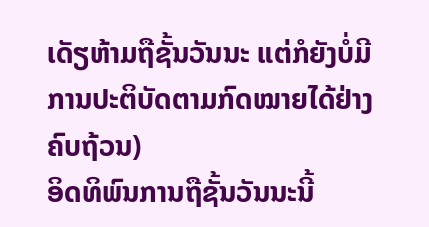ເດັຽຫ້າມຖືຊັ້ນວັນນະ ແຕ່ກໍຍັງບໍ່ມີການປະຕິບັດຕາມກົດໝາຍໄດ້ຢ່າງຄົບຖ້ວນ)
ອິດທິພົນການຖືຊັ້ນວັນນະນີ້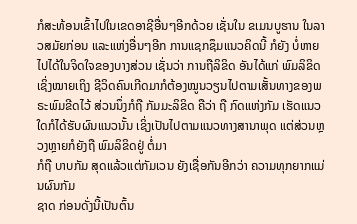ກໍສະທ້ອນເຂົ້າໄປໃນເຂດອາຊີອື່ນໆອີກດ້ວຍ ເຊັ່ນໃນ ຂເມນບູຮານ ໃນລາວສມັຍກ່ອນ ແລະແຫ່ງອື່ນໆອີກ ການແຊກຊຶມແນວຄິດນີ້ ກໍຍັງ ບໍ່ຫາຍໄປໄດ້ໃນຈິດໃຈຂອງບາງສ່ວນ ເຊັ່ນວ່າ ການຖືລິຂິດ ອັນໄດ້ແກ່ ພົມລິຂິດ ເຊິ່ງໝາຍເຖິງ ຊີວິດຄົນເກີດມາກໍຕ້ອງໝູນວຽນໄປຕາມເສັ້ນທາງຂອງພຣະພົມຂີດໄວ້ ສ່ວນນຶ່ງກໍຖື ກັມມະລິຂິດ ຄືວ່າ ຖື ກົດແຫ່ງກັມ ເຮັດແນວໃດກໍໄດ້ຮັບຜົນແນວນັ້ນ ເຊິ່ງເປັນໄປຕາມແນວທາງສານາພຸດ ແຕ່ສ່ວນຫຼວງຫຼາຍກໍຍັງຖື ພົມລິຂິດຢູ່ ຕໍ່ມາ
ກໍຖື ບາບກັມ ສຸດແລ້ວແຕ່ກັມເວນ ຍັງເຊື່ອກັນອີກວ່າ ຄວາມທຸກຍາກແມ່ນຜົນກັມ
ຊາດ ກ່ອນດັ່ງນີ້ເປັນຕົ້ນ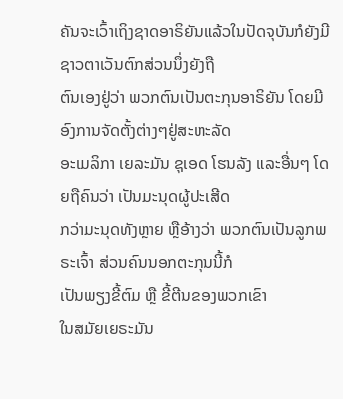ຄັນຈະເວົ້າເຖິງຊາດອາຣິຍັນແລ້ວໃນປັດຈຸບັນກໍຍັງມີຊາວຕາເວັນຕົກສ່ວນນຶ່ງຍັງຖື
ຕົນເອງຢູ່ວ່າ ພວກຕົນເປັນຕະກຸນອາຣິຍັນ ໂດຍມີອົງການຈັດຕັ້ງຕ່າງໆຢູ່ສະຫະລັດ
ອະເມລິກາ ເຍລະມັນ ຊຸເອດ ໂຮນລັງ ແລະອື່ນໆ ໂດຍຖືຄົນວ່າ ເປັນມະນຸດຜູ້ປະເສີດ
ກວ່າມະນຸດທັງຫຼາຍ ຫຼືອ້າງວ່າ ພວກຕົນເປັນລູກພຣະເຈົ້າ ສ່ວນຄົນນອກຕະກຸນນີ້ກໍ
ເປັນພຽງຂີ້ຕົມ ຫຼື ຂີ້ຕີນຂອງພວກເຂົາ
ໃນສມັຍເຍຣະມັນ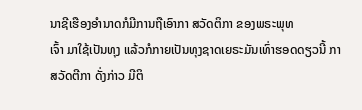ນາຊີເຮືອງອຳນາດກໍມີການຖືເອົາກາ ສວັດຕິກາ ຂອງພຣະພຸທ
ເຈົ້າ ມາໃຊ້ເປັນທຸງ ແລ້ວກໍກາຍເປັນທຸງຊາດເຍຣະມັນເທົ່າຮອດດຽວນີ້ ກາ
ສວັດຕີກາ ດັ່ງກ່າວ ມີຕິ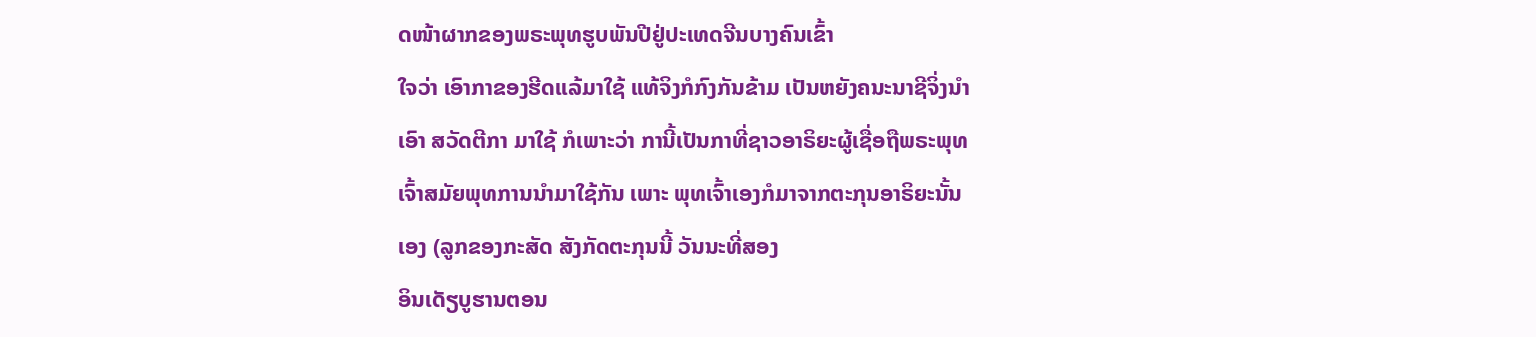ດໜ້າຜາກຂອງພຣະພຸທຮູບພັນປີຢູ່ປະເທດຈີນບາງຄົນເຂົ້າ
ໃຈວ່າ ເອົາກາຂອງຮີດແລ້ມາໃຊ້ ແທ້ຈິງກໍກົງກັນຂ້າມ ເປັນຫຍັງຄນະນາຊີຈິ່ງນຳ
ເອົາ ສວັດຕີກາ ມາໃຊ້ ກໍເພາະວ່າ ການີ້ເປັນກາທີ່ຊາວອາຣິຍະຜູ້ເຊື່ອຖືພຣະພຸທ
ເຈົ້າສມັຍພຸທການນຳມາໃຊ້ກັນ ເພາະ ພຸທເຈົ້າເອງກໍມາຈາກຕະກຸນອາຣິຍະນັ້ນ
ເອງ (ລູກຂອງກະສັດ ສັງກັດຕະກຸນນີ້ ວັນນະທີ່ສອງ
ອິນເດັຽບູຮານຕອນ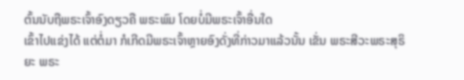ຕົ້ນນັບຖືພຣະເຈົ້າອົງດຽວຄື ພຣະພົມ ໂດຍບໍ່ມີພຣະເຈົ້າອື່ນໃດ
ເຂົ້າໄປແຂ່ງໄດ້ ແຕ່ຕໍ່ມາ ກໍເກີດມີພຣະເຈົ້າຫຼາຍອົງດັ່ງທີ່ກ່າວມາແລ້ວນັ້ນ ເຂັ່ນ ພຣະສີວະພຣະສຸຣິຍະ ພຣະ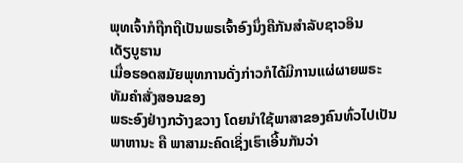ພຸທເຈົ້າກໍຖືກຖືເປັນພຣເຈົ້າອົງນຶ່ງຄືກັນສຳລັບຊາວອິນ
ເດັຽບູຮານ
ເມື່ອຮອດສມັຍພຸທການດັ່ງກ່າວກໍໄດ້ມີການແຜ່ຜາຍພຣະທັມຄຳສັ່ງສອນຂອງ
ພຣະອົງຢ່າງກວ້າງຂວາງ ໂດຍນຳໃຊ້ພາສາຂອງຄົນທົ່ວໄປເປັນພາຫານະ ຄື ພາສາມະຄົດເຊິ່ງເຮົາເອີ້ນກັນວ່າ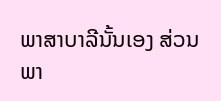ພາສາບາລີນັ້ນເອງ ສ່ວນພາ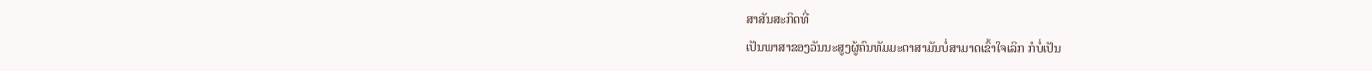ສາສັນສະກິດທີ່
ເປັນພາສາຂອງວັນນະສູງຜູ້ຄົນທັມມະດາສາມັນບໍ່ສາມາດເຂົ້າໃຈເລິກ ກໍບໍ່ເປັນ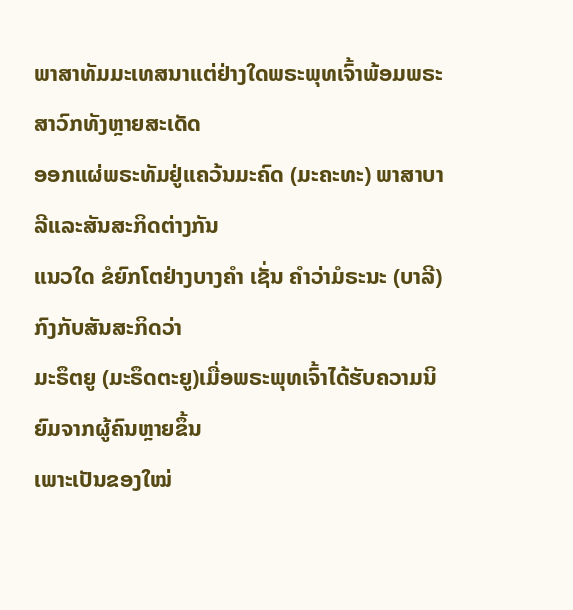ພາສາທັມມະເທສນາແຕ່ຢ່າງໃດພຣະພຸທເຈົ້າພ້ອມພຣະສາວົກທັງຫຼາຍສະເດັດ
ອອກແຜ່ພຣະທັມຢູ່ແຄວ້ນມະຄົດ (ມະຄະທະ) ພາສາບາລີແລະສັນສະກິດຕ່າງກັນ
ແນວໃດ ຂໍຍົກໂຕຢ່າງບາງຄຳ ເຊັ່ນ ຄຳວ່າມໍຣະນະ (ບາລີ) ກົງກັບສັນສະກິດວ່າ
ມະຣຶຕຍູ (ມະຣຶດຕະຍູ)ເມື່ອພຣະພຸທເຈົ້າໄດ້ຮັບຄວາມນິຍົມຈາກຜູ້ຄົນຫຼາຍຂຶ້ນ
ເພາະເປັນຂອງໃໝ່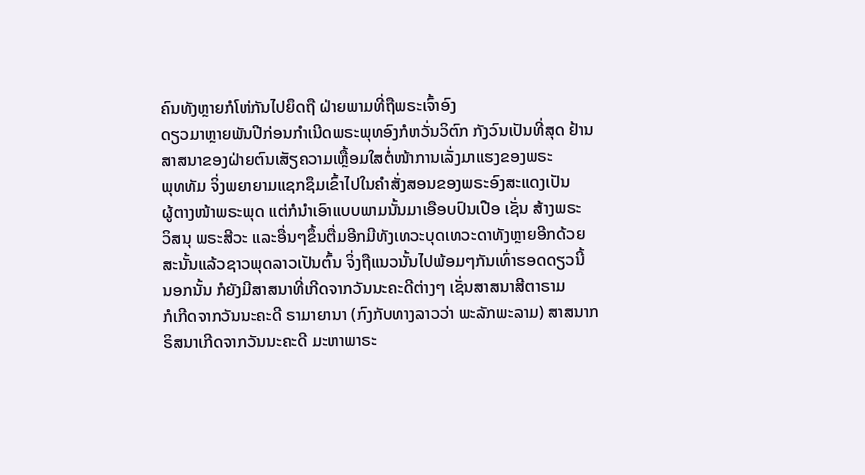ຄົນທັງຫຼາຍກໍໂຫ່ກັນໄປຍຶດຖື ຝ່າຍພາມທີ່ຖືພຣະເຈົ້າອົງ
ດຽວມາຫຼາຍພັນປີກ່ອນກຳເນີດພຣະພຸທອົງກໍຫວັ່ນວິຕົກ ກັງວົນເປັນທີ່ສຸດ ຢ້ານ
ສາສນາຂອງຝ່າຍຕົນເສັຽຄວາມເຫຼື້ອມໃສຕໍ່ໜ້າການເລັ່ງມາແຮງຂອງພຣະ
ພຸທທັມ ຈິ່ງພຍາຍາມແຊກຊຶມເຂົ້າໄປໃນຄຳສັ່ງສອນຂອງພຣະອົງສະແດງເປັນ
ຜູ້ຕາງໜ້າພຣະພຸດ ແຕ່ກໍນຳເອົາແບບພາມນັ້ນມາເອືອບປົນເປືອ ເຊັ່ນ ສ້າງພຣະ
ວິສນຸ ພຣະສີວະ ແລະອື່ນໆຂຶ້ນຕື່ມອີກມີທັງເທວະບຸດເທວະດາທັງຫຼາຍອີກດ້ວຍ
ສະນັ້ນແລ້ວຊາວພຸດລາວເປັນຕົ້ນ ຈິ່ງຖືແນວນັ້ນໄປພ້ອມໆກັນເທົ່າຮອດດຽວນີ້
ນອກນັ້ນ ກໍຍັງມີສາສນາທີ່ເກີດຈາກວັນນະຄະດີຕ່າງໆ ເຊັ່ນສາສນາສີຕາຣາມ
ກໍເກີດຈາກວັນນະຄະດີ ຣາມາຍານາ (ກົງກັບທາງລາວວ່າ ພະລັກພະລາມ) ສາສນາກຣິສນາເກີດຈາກວັນນະຄະດີ ມະຫາພາຣະ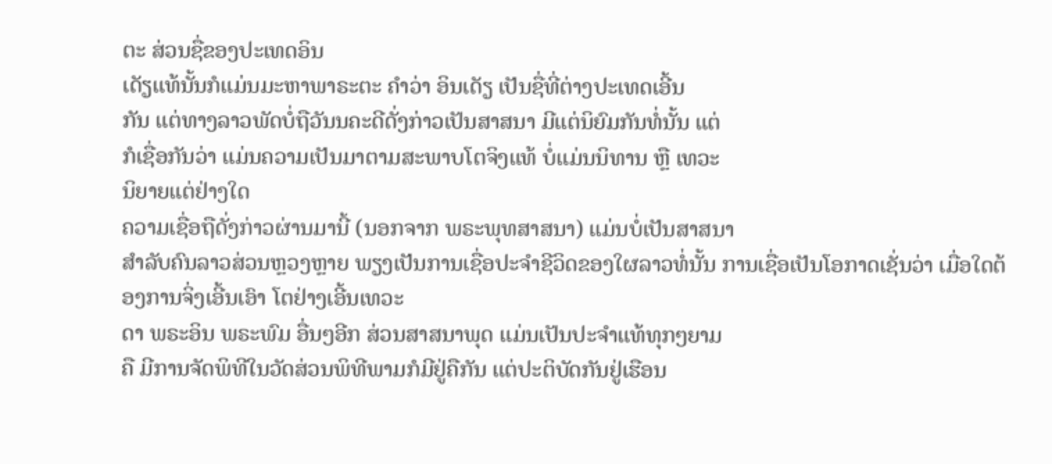ຕະ ສ່ວນຊື່ຂອງປະເທດອິນ
ເດັຽແທ້ນັ້ນກໍແມ່ນມະຫາພາຣະຕະ ຄຳວ່າ ອິນເດັຽ ເປັນຊື່ທີ່ຕ່າງປະເທດເອີ້ນ
ກັນ ແຕ່ທາງລາວພັດບໍ່ຖືວັນນຄະດີດັ່ງກ່າວເປັນສາສນາ ມີແຕ່ນິຍົມກັນທໍ່ນັ້ນ ແຕ່
ກໍເຊື່ອກັນວ່າ ແມ່ນຄວາມເປັນມາຕາມສະພາບໂຕຈິງແທ້ ບໍ່ແມ່ນນິທານ ຫຼື ເທວະ
ນິຍາຍແຕ່ຢ່າງໃດ
ຄວາມເຊື່ອຖືດັ່ງກ່າວຜ່ານມານີ້ (ນອກຈາກ ພຣະພຸທສາສນາ) ແມ່ນບໍ່ເປັນສາສນາ
ສຳລັບຄົນລາວສ່ວນຫຼວງຫຼາຍ ພຽງເປັນການເຊື່ອປະຈຳຊີວິດຂອງໃຜລາວທໍ່ນັ້ນ ການເຊື່ອເປັນໂອກາດເຊັ່ນວ່າ ເມື່ອໃດຕ້ອງການຈິ່ງເອີ້ນເອົາ ໂຕຢ່າງເອີ້ນເທວະ
ດາ ພຣະອິນ ພຣະພົມ ອື່ນໆອີກ ສ່ວນສາສນາພຸດ ແມ່ນເປັນປະຈຳແທ້ທຸກໆຍາມ
ຄື ມີການຈັດພິທີໃນວັດສ່ວນພິທີພາມກໍມີຢູ່ຄືກັນ ແຕ່ປະຕິບັດກັນຢູ່ເຮືອນ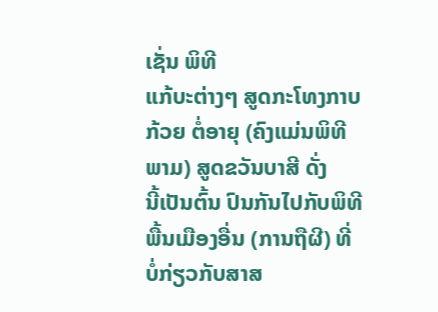ເຊັ່ນ ພິທີ
ແກ້ບະຕ່າງໆ ສູດກະໂທງກາບກ້ວຍ ຕໍ່ອາຍຸ (ຄົງແມ່ນພິທີພາມ) ສູດຂວັນບາສີ ດັ່ງ
ນີ້ເປັນຕົ້ນ ປົນກັນໄປກັບພິທີພື້ນເມືອງອື່ນ (ການຖືຜີ) ທີ່ບໍ່ກ່ຽວກັບສາສ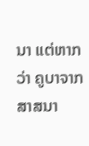ນາ ແຕ່ຫາກ
ວ່າ ຄູບາຈາກສາສນາ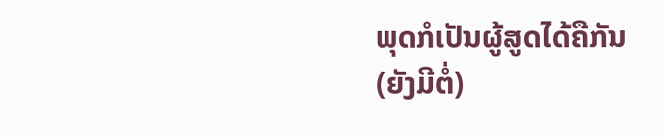ພຸດກໍເປັນຜູ້ສູດໄດ້ຄືກັນ
(ຍັງມີຕໍ່)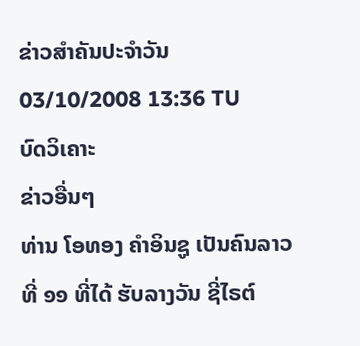ຂ່າວສຳຄັນປະຈຳວັນ
03/10/2008 13:36 TU
ບົດວິເຄາະ
ຂ່າວອື່ນໆ
ທ່ານ ໂອທອງ ຄຳອິນຊູ ເປັນຄົນລາວທີ່ ໑໑ ທີ່ໄດ້ ຮັບລາງວັນ ຊີ່ໄຣຕ໌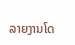ລາຍງານໂດ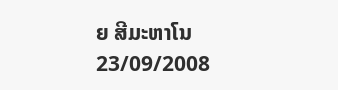ຍ ສີມະຫາໂນ
23/09/2008